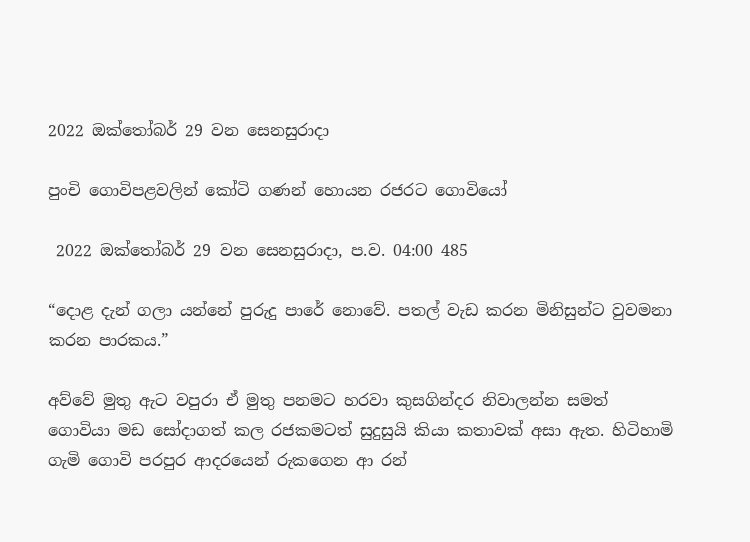2022 ඔක්තෝබර් 29 වන සෙනසුරාදා

පුංචි ගොවිපළවලින් කෝටි ගණන් හොයන රජරට ගොවියෝ

 2022 ඔක්තෝබර් 29 වන සෙනසුරාදා, ප.ව. 04:00 485

“දොළ දැන් ගලා යන්නේ පුරුදු පාරේ නොවේ. පතල් වැඩ කරන මිනිසුන්ට වුවමනා කරන පාරකය.”

අව්වේ මුතු ඇට වපුරා ඒ මුතු පනමට හරවා කුසගින්දර නිවාලන්න සමත් ගොවියා මඩ සෝදාගත් කල රජකමටත් සුදුසුයි කියා කතාවක් අසා ඇත. හිටිහාමි ගැමි ගොවි පරපුර ආදරයෙන් රුකගෙන ආ රන්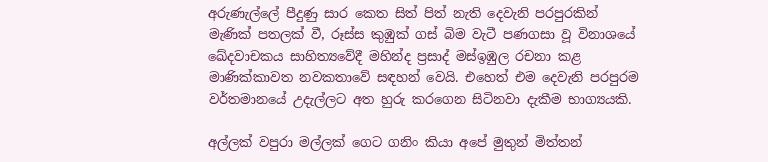අරුණැල්ලේ පීදුණු සාර කෙත සිත් පිත් නැති දෙවැනි පරපුරකින් මැණික් පතලක් වී, රූස්ස කුඹුක් ගස් බිම වැටී පණගසා වූ විනාශයේ ඛේදවාචකය සාහිත්‍යවේදී මහින්ද ප්‍රසාද් මස්ඉඹුල රචනා කළ මාණික්කාවත නවකතාවේ සඳහන් වෙයි. එහෙත් එම දෙවැනි පරපුරම වර්තමානයේ උදැල්ලට අත හුරු කරගෙන සිටිනවා දැකීම භාග්‍යයකි.

අල්ලක් වපුරා මල්ලක් ගෙට ගනිං කියා අපේ මුතුන් මිත්තන්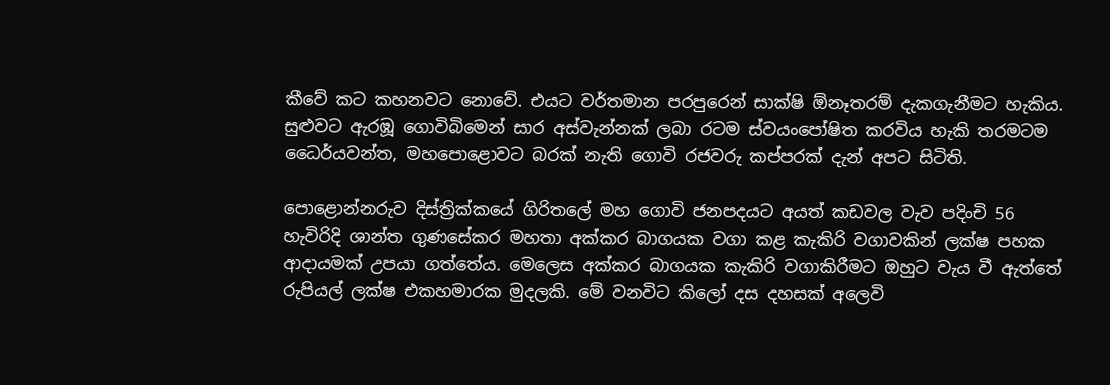කීවේ කට කහනවට නොවේ. එයට වර්තමාන පරපුරෙන් සාක්ෂි ඕනෑතරම් දැකගැනීමට හැකිය. සුළුවට ඇරඹූ ගොවිබිමෙන් සාර අස්වැන්නක් ලබා රටම ස්වයංපෝෂිත කරවිය හැකි තරමටම ධෛර්යවන්ත, මහපොළොවට බරක් නැති ගොවි රජවරු කප්පරක් දැන් අපට සිටිති.

පොළොන්නරුව දිස්ත්‍රික්කයේ ගිරිතලේ මහ ගොවි ජනපදයට අයත් කඩවල වැව පදිංචි 56 හැවිරිදි ශාන්ත ගුණසේකර මහතා අක්කර බාගයක වගා කළ කැකිරි වගාවකින් ලක්ෂ පහක ආදායමක් උපයා ගත්තේය. මෙලෙස අක්කර බාගයක කැකිරි වගාකිරීමට ඔහුට වැය වී ඇත්තේ රුපියල් ලක්ෂ එකහමාරක මුදලකි. මේ වනවිට කිලෝ දස දහසක් අලෙවි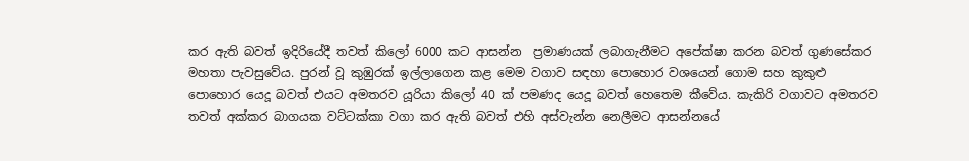කර ඇති බවත් ඉදිරියේදී තවත් කිලෝ 6000 කට ආසන්න  ප්‍රමාණයක් ලබාගැනීමට අපේක්ෂා කරන බවත් ගුණසේකර මහතා පැවසුවේය. පුරන් වූ කුඹුරක් ඉල්ලාගෙන කළ මෙම වගාව සඳහා පොහොර වශයෙන් ගොම සහ කුකුළු පොහොර යෙදූ බවත් එයට අමතරව යූරියා කිලෝ 40 ක් පමණද යෙදූ බවත් හෙතෙම කීවේය. කැකිරි වගාවට අමතරව තවත් අක්කර බාගයක වට්ටක්කා වගා කර ඇති බවත් එහි අස්වැන්න නෙලීමට ආසන්නයේ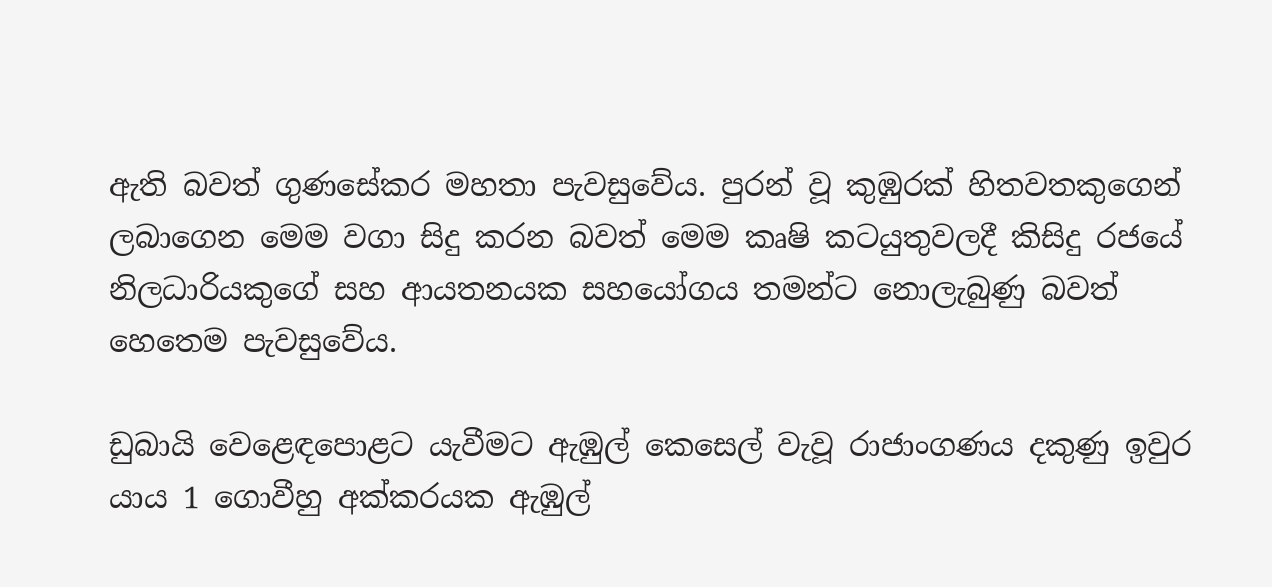ඇති බවත් ගුණසේකර මහතා පැවසුවේය. පුරන් වූ කුඹුරක් හිතවතකුගෙන් ලබාගෙන මෙම වගා සිදු කරන බවත් මෙම කෘෂි කටයුතුවලදී කිසිදු රජයේ නිලධාරියකුගේ සහ ආයතනයක සහයෝගය තමන්ට නොලැබුණු බවත් හෙතෙම පැවසුවේය.

ඩුබායි වෙළෙඳපොළට යැවීමට ඇඹුල් කෙසෙල් වැවූ රාජාංගණය දකුණු ඉවුර යාය 1 ගොවීහු අක්කරයක ඇඹුල්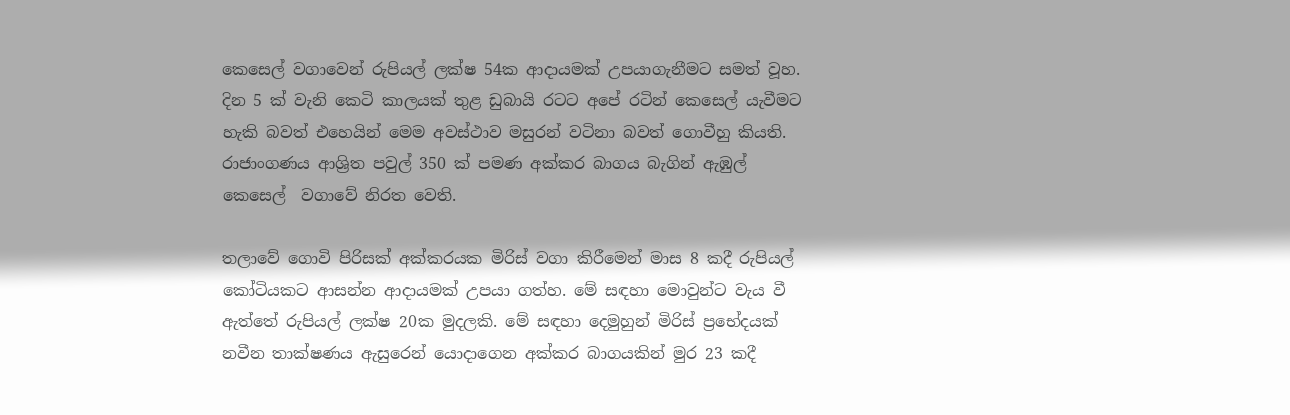කෙසෙල් වගාවෙන් රුපියල් ලක්ෂ 54ක ආදායමක් උපයාගැනීමට සමත් වූහ. දින 5 ක් වැනි කෙටි කාලයක් තුළ ඩුබායි රටට අපේ රටින් කෙසෙල් යැවීමට හැකි බවත් එහෙයින් මෙම අවස්ථාව මසුරන් වටිනා බවත් ගොවීහු කියති. රාජාංගණය ආශ්‍රිත පවුල් 350 ක් පමණ අක්කර බාගය බැගින් ඇඹුල් කෙසෙල්  වගාවේ නිරත වෙති.

තලාවේ ගොවි පිරිසක් අක්කරයක මිරිස් වගා කිරීමෙන් මාස 8 කදී රුපියල් කෝටියකට ආසන්න ආදායමක් උපයා ගත්හ. මේ සඳහා මොවුන්ට වැය වී ඇත්තේ රුපියල් ලක්ෂ 20ක මුදලකි. මේ සඳහා දෙමුහුන් මිරිස් ප්‍රභේදයක් නවීන තාක්ෂණය ඇසුරෙන් යොදාගෙන අක්කර බාගයකින් මුර 23 කදී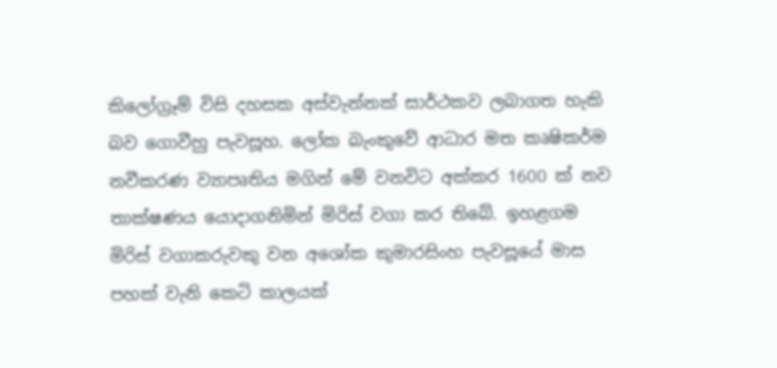කිලෝග්‍රෑම් විසි දහසක අස්වැන්නක් සාර්ථකව ලබාගත හැකි බව ගොවීහු පැවසූහ. ලෝක බැංකුවේ ආධාර මත කෘෂිකර්ම නවීකරණ ව්‍යාපෘතිය මගින් මේ වනවිට අක්කර 1600 ක් නව තාක්ෂණය යොදාගනිමින් මිරිස් වගා කර තිබේ. ඉහළගම මිරිස් වගාකරුවකු වන අශෝක කුමාරසිංහ පැවසූයේ මාස පහක් වැනි කෙටි කාලයක්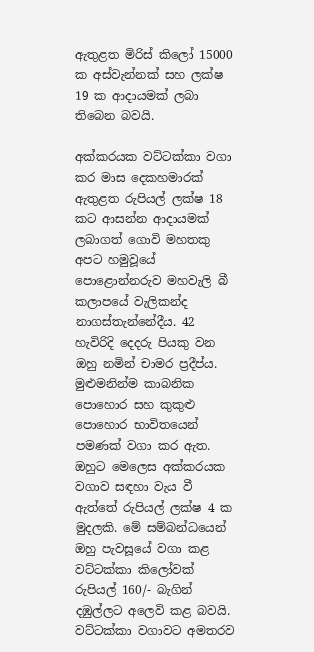ඇතුළත මිරිස් කිලෝ 15000 ක අස්වැන්නක් සහ ලක්ෂ 19 ක ආදායමක් ලබා තිබෙන බවයි.

අක්කරයක වට්ටක්කා වගා කර මාස දෙකහමාරක් ඇතුළත රුපියල් ලක්ෂ 18 කට ආසන්න ආදායමක් ලබාගත් ගොවි මහතකු අපට හමුවූයේ පොළොන්නරුව මහවැලි බී කලාපයේ වැලිකන්ද නාගස්තැන්නේදීය. 42 හැවිරිදි දෙදරු පියකු වන ඔහු නමින් චාමර ප්‍රදීප්ය. මුළුමනින්ම කාබනික පොහොර සහ කුකුළු පොහොර භාවිතයෙන් පමණක් වගා කර ඇත. ඔහුට මෙලෙස අක්කරයක වගාව සඳහා වැය වී ඇත්තේ රුපියල් ලක්ෂ 4 ක මුදලකි. මේ සම්බන්ධයෙන් ඔහු පැවසූයේ වගා කළ වට්ටක්කා කිලෝවක් රුපියල් 160/- බැගින් දඹුල්ලට අලෙවි කළ බවයි. වට්ටක්කා වගාවට අමතරව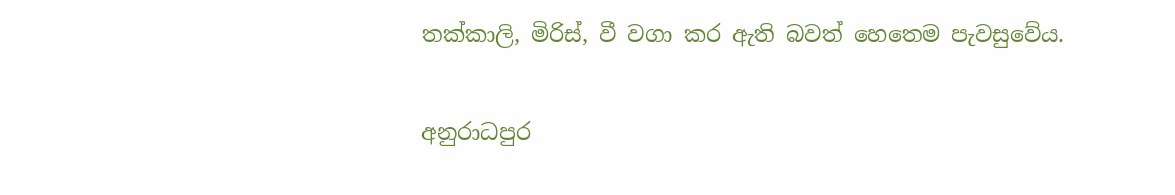තක්කාලි, මිරිස්, වී වගා කර ඇති බවත් හෙතෙම පැවසුවේය.

අනුරාධපුර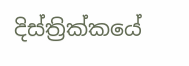දිස්ත්‍රික්කයේ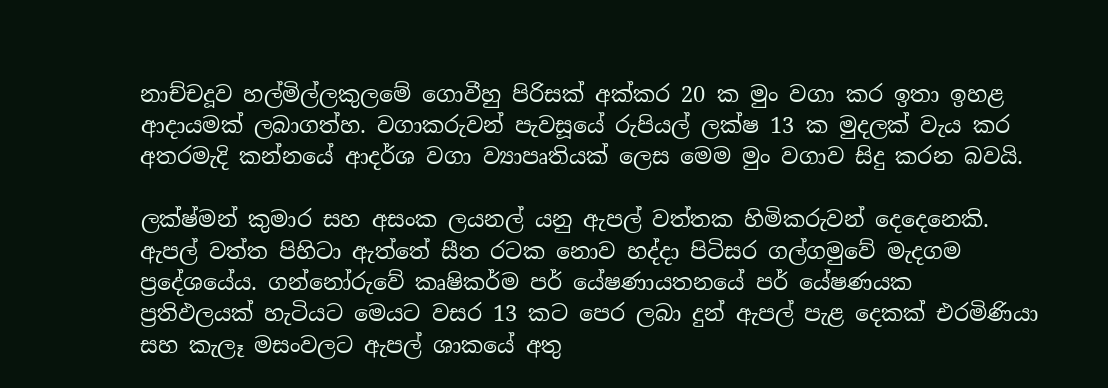නාච්චදූව හල්මිල්ලකුලමේ ගොවීහු පිරිසක් අක්කර 20 ක මුං වගා කර ඉතා ඉහළ ආදායමක් ලබාගත්හ. වගාකරුවන් පැවසූයේ රුපියල් ලක්ෂ 13 ක මුදලක් වැය කර අතරමැදි කන්නයේ ආදර්ශ වගා ව්‍යාපෘතියක් ලෙස මෙම මුං වගාව සිදු කරන බවයි.

ලක්ෂ්මන් කුමාර සහ අසංක ලයනල් යනු ඇපල් වත්තක හිමිකරුවන් දෙදෙනෙකි. ඇපල් වත්ත පිහිටා ඇත්තේ සීත රටක නොව හද්දා පිටිසර ගල්ගමුවේ මැදගම ප්‍රදේශයේය. ගන්නෝරුවේ කෘෂිකර්ම පර් යේෂණායතනයේ පර් යේෂණයක  ප්‍රතිඵලයක් හැටියට මෙයට වසර 13 කට පෙර ලබා දුන් ඇපල් පැළ දෙකක් එරමිණියා සහ කැලෑ මසංවලට ඇපල් ශාකයේ අතු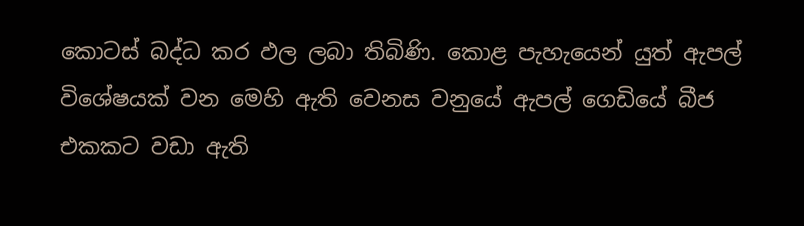කොටස් බද්ධ කර ඵල ලබා තිබිණි. කොළ පැහැයෙන් යුත් ඇපල් විශේෂයක් වන මෙහි ඇති වෙනස වනුයේ ඇපල් ගෙඩියේ බීජ එකකට වඩා ඇති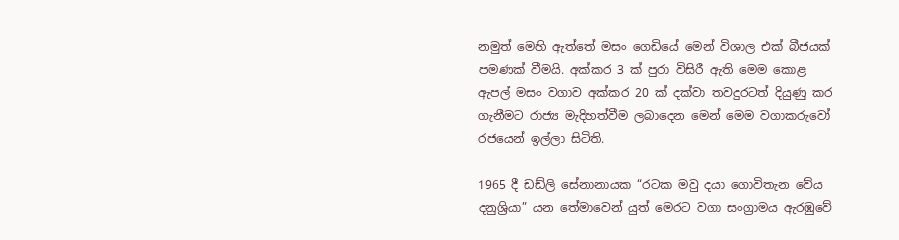නමුත් මෙහි ඇත්තේ මසං ගෙඩියේ මෙන් විශාල එක් බීජයක් පමණක් වීමයි. අක්කර 3 ක් පුරා විසිරී ඇති මෙම කොළ ඇපල් මසං වගාව අක්කර 20 ක් දක්වා තවදුරටත් දියුණු කර ගැනීමට රාජ්‍ය මැදිහත්වීම ලබාදෙන මෙන් මෙම වගාකරුවෝ රජයෙන් ඉල්ලා සිටිති.

1965 දී ඩඩ්ලි සේනානායක “රටක මවු දයා ගොවිතැන වේය දනුශ්‍රියා” යන තේමාවෙන් යුත් මෙරට වගා සංග්‍රාමය ඇරඹුවේ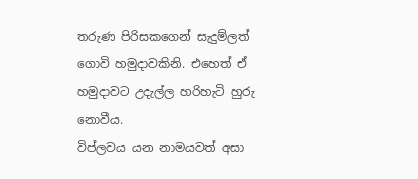තරුණ පිරිසකගෙන් සැදුම්ලත් ගොවි හමුදාවකිනි. එහෙත් ඒ හමුදාවට උදැල්ල හරිහැටි හුරු නොවීය.
විප්ලවය යන නාමයවත් අසා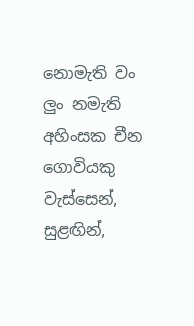නොමැති වං ලුං නමැති අහිංසක චීන ගොවියකු වැස්සෙන්, සුළඟින්,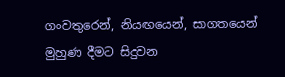ගංවතුරෙන්, නියඟයෙන්, සාගතයෙන් මුහුණ දීමට සිදුවන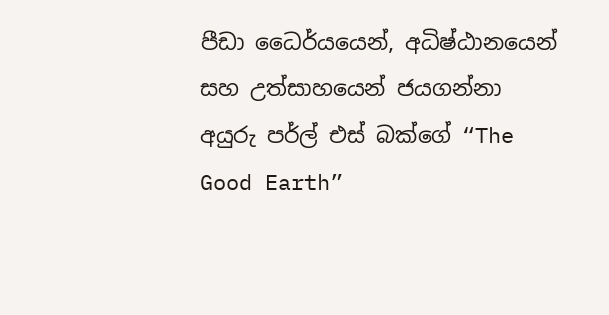පීඩා ධෛර්යයෙන්, අධිෂ්ඨානයෙන් සහ උත්සාහයෙන් ජයගන්නා අයුරු පර්ල් එස් බක්ගේ “The Good Earth”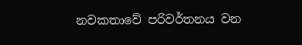නවකතාවේ පරිවර්තනය වන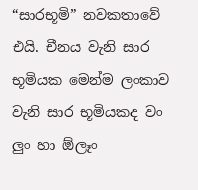“සාරභූමි” නවකතාවේ එයි. චීනය වැනි සාර භූමියක මෙන්ම ලංකාව වැනි සාර භූමියකද වං ලුං හා ඕලෑං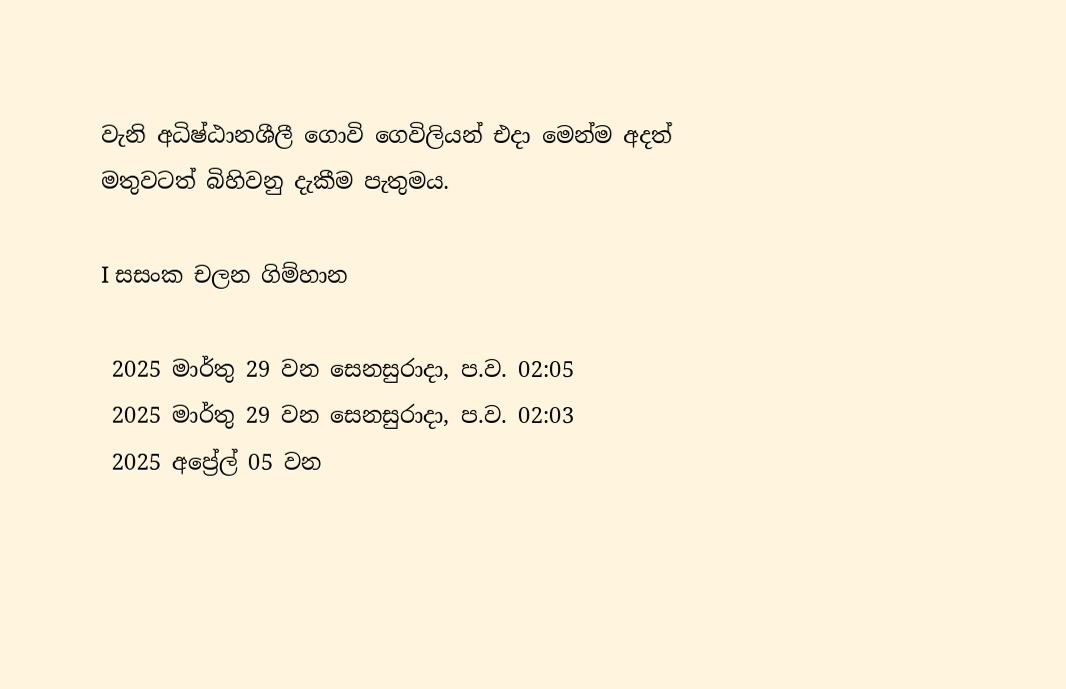වැනි අධිෂ්ඨානශීලී ගොවි ගෙවිලියන් එදා මෙන්ම අදත් මතුවටත් බිහිවනු දැකීම පැතුමය.

I සසංක චලන ගිම්හාන

 2025 මාර්තු 29 වන සෙනසුරාදා, ප.ව. 02:05
 2025 මාර්තු 29 වන සෙනසුරාදා, ප.ව. 02:03
 2025 අප්‍රේල් 05 වන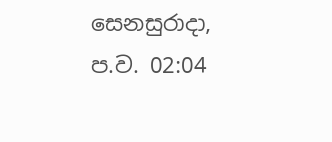සෙනසුරාදා, ප.ව. 02:04